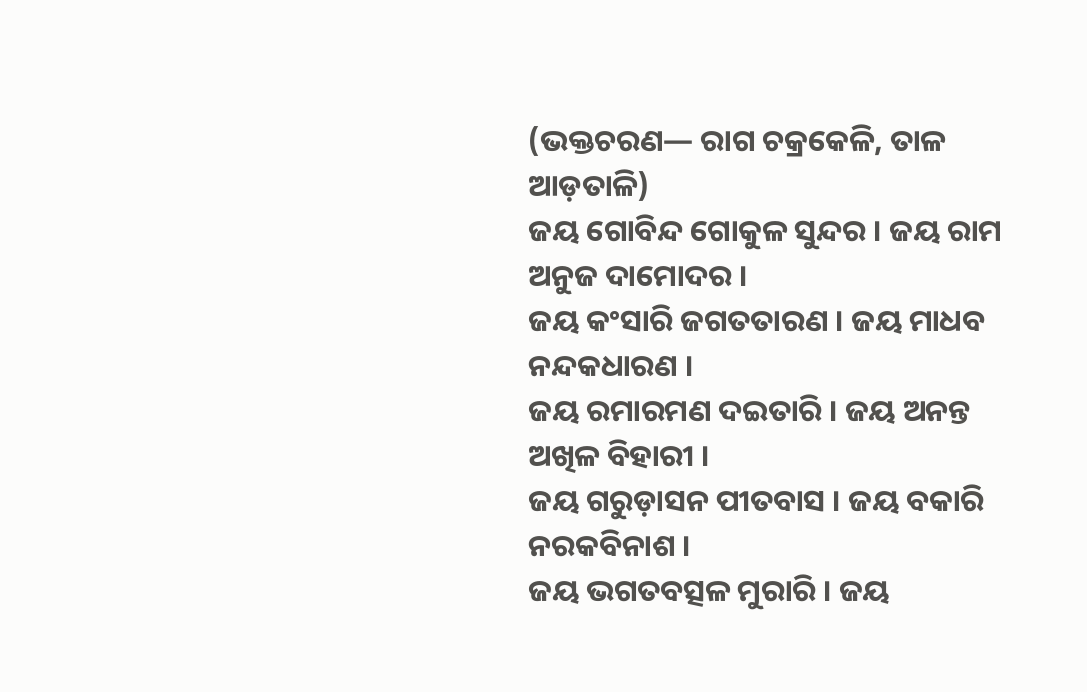(ଭକ୍ତଚରଣ— ରାଗ ଚକ୍ରକେଳି, ତାଳ ଆଡ଼ତାଳି)
ଜୟ ଗୋବିନ୍ଦ ଗୋକୁଳ ସୁନ୍ଦର । ଜୟ ରାମ ଅନୁଜ ଦାମୋଦର ।
ଜୟ କଂସାରି ଜଗତତାରଣ । ଜୟ ମାଧବ ନନ୍ଦକଧାରଣ ।
ଜୟ ରମାରମଣ ଦଇତାରି । ଜୟ ଅନନ୍ତ ଅଖିଳ ବିହାରୀ ।
ଜୟ ଗରୁଡ଼ାସନ ପୀତବାସ । ଜୟ ବକାରି ନରକବିନାଶ ।
ଜୟ ଭଗତବତ୍ସଳ ମୁରାରି । ଜୟ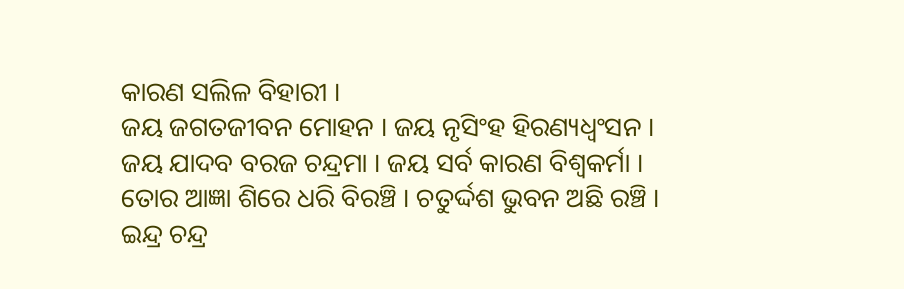କାରଣ ସଲିଳ ବିହାରୀ ।
ଜୟ ଜଗତଜୀବନ ମୋହନ । ଜୟ ନୃସିଂହ ହିରଣ୍ୟଧ୍ୱଂସନ ।
ଜୟ ଯାଦବ ବରଜ ଚନ୍ଦ୍ରମା । ଜୟ ସର୍ବ କାରଣ ବିଶ୍ୱକର୍ମା ।
ତୋର ଆଜ୍ଞା ଶିରେ ଧରି ବିରଞ୍ଚି । ଚତୁର୍ଦ୍ଦଶ ଭୁବନ ଅଛି ରଞ୍ଚି ।
ଇନ୍ଦ୍ର ଚନ୍ଦ୍ର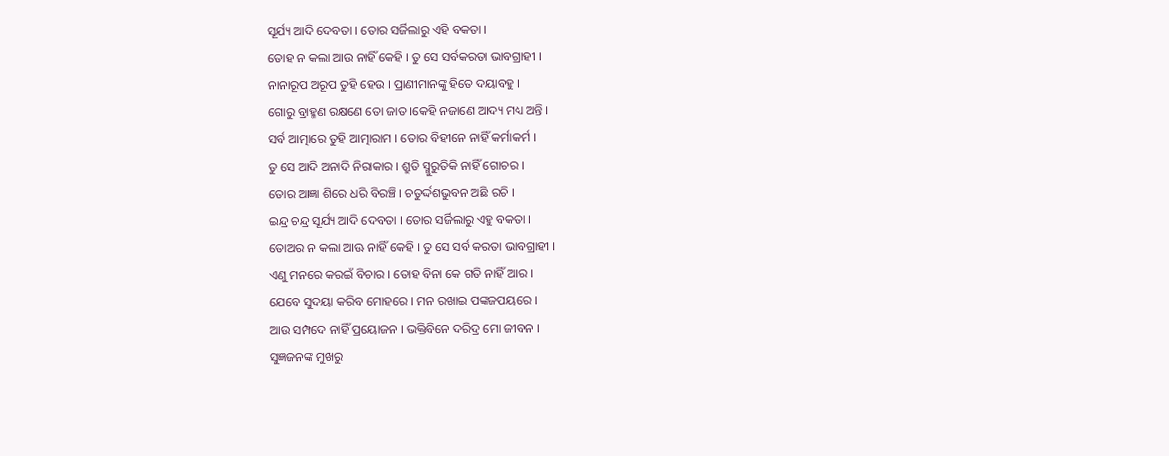ସୂର୍ଯ୍ୟ ଆଦି ଦେବତା । ତୋର ସର୍ଜିଲାରୁ ଏହି ବକତା ।
ତୋହ ନ କଲା ଆଉ ନାହିଁ କେହି । ତୁ ସେ ସର୍ବକରତା ଭାବଗ୍ରାହୀ ।
ନାନାରୂପ ଅରୂପ ତୁହି ହେଉ । ପ୍ରାଣୀମାନଙ୍କୁ ହିତେ ଦୟାବହୁ ।
ଗୋରୁ ବ୍ରାହ୍ମଣ ରକ୍ଷଣେ ତୋ ଜାତ ।କେହି ନଜାଣେ ଆଦ୍ୟ ମଧ୍ୟ ଅନ୍ତି ।
ସର୍ବ ଆତ୍ମାରେ ତୁହି ଆତ୍ମାରାମ । ତୋର ବିହୀନେ ନାହିଁ କର୍ମାକର୍ମ ।
ତୁ ସେ ଆଦି ଅନାଦି ନିରାକାର । ଶ୍ରୁତି ସ୍ମୁରୁତିକି ନାହିଁ ଗୋଚର ।
ତୋର ଆଜ୍ଞା ଶିରେ ଧରି ବିରଞ୍ଚି । ଚତୁର୍ଦ୍ଦଶଭୁବନ ଅଛି ରଚି ।
ଇନ୍ଦ୍ର ଚନ୍ଦ୍ର ସୂର୍ଯ୍ୟ ଆଦି ଦେବତା । ତୋର ସର୍ଜିଲାରୁ ଏହୁ ବକତା ।
ତୋଅର ନ କଲା ଆଊ ନାହିଁ କେହି । ତୁ ସେ ସର୍ବ କରତା ଭାବଗ୍ରାହୀ ।
ଏଣୁ ମନରେ କରଇଁ ବିଚାର । ତୋହ ବିନା କେ ଗତି ନାହିଁ ଆର ।
ଯେବେ ସୁଦୟା କରିବ ମୋହରେ । ମନ ରଖାଇ ପଙ୍କଜପୟରେ ।
ଆଉ ସମ୍ପଦେ ନାହିଁ ପ୍ରୟୋଜନ । ଭକ୍ତିବିନେ ଦରିଦ୍ର ମୋ ଜୀବନ ।
ସୁଜ୍ଞଜନଙ୍କ ମୁଖରୁ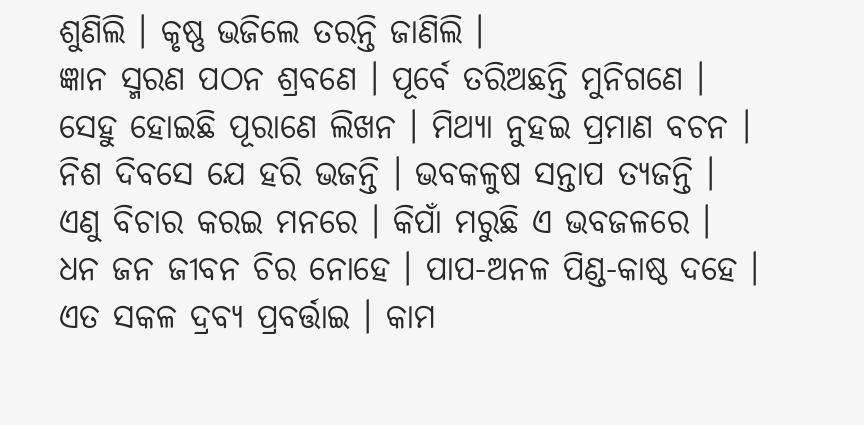ଶୁଣିଲି । କୃଷ୍ଣ ଭଜିଲେ ତରନ୍ତି ଜାଣିଲି ।
ଜ୍ଞାନ ସ୍ମରଣ ପଠନ ଶ୍ରବଣେ । ପୂର୍ବେ ତରିଅଛନ୍ତି ମୁନିଗଣେ ।
ସେହୁ ହୋଇଛି ପୂରାଣେ ଲିଖନ । ମିଥ୍ୟା ନୁହଇ ପ୍ରମାଣ ବଚନ ।
ନିଶ ଦିବସେ ଯେ ହରି ଭଜନ୍ତି । ଭବକଳୁଷ ସନ୍ତାପ ତ୍ୟଜନ୍ତି ।
ଏଣୁ ବିଚାର କରଇ ମନରେ । କିପାଁ ମରୁଛି ଏ ଭବଜଳରେ ।
ଧନ ଜନ ଜୀବନ ଚିର ନୋହେ । ପାପ-ଅନଳ ପିଣ୍ଡ-କାଷ୍ଠ ଦହେ ।
ଏତ ସକଳ ଦ୍ରବ୍ୟ ପ୍ରବର୍ତ୍ତାଇ । କାମ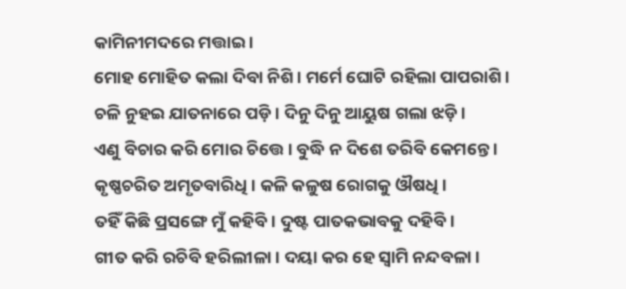କାମିନୀମଦରେ ମତ୍ତାଇ ।
ମୋହ ମୋହିତ କଲା ଦିବା ନିଶି । ମର୍ମେ ଘୋଟି ରହିଲା ପାପରାଶି ।
ଚଳି ନୁହଇ ଯାତନାରେ ପଡ଼ି । ଦିନୁ ଦିନୁ ଆୟୁଷ ଗଲା ଝଡ଼ି ।
ଏଣୁ ବିଚାର କରି ମୋର ଚିତ୍ତେ । ବୁଦ୍ଧି ନ ଦିଶେ ତରିବି କେମନ୍ତେ ।
କୃଷ୍ଣଚରିତ ଅମୃତବାରିଧି । କଳି କଳୁଷ ରୋଗକୁ ଔଷଧି ।
ତହିଁ କିଛି ପ୍ରସଙ୍ଗେ ମୁଁ କହିବି । ଦୁଷ୍ଟ ପାତକଭାବକୁ ଦହିବି ।
ଗୀତ କରି ରଚିବି ହରିଲୀଳା । ଦୟା କର ହେ ସ୍ବାମି ନନ୍ଦବଳା ।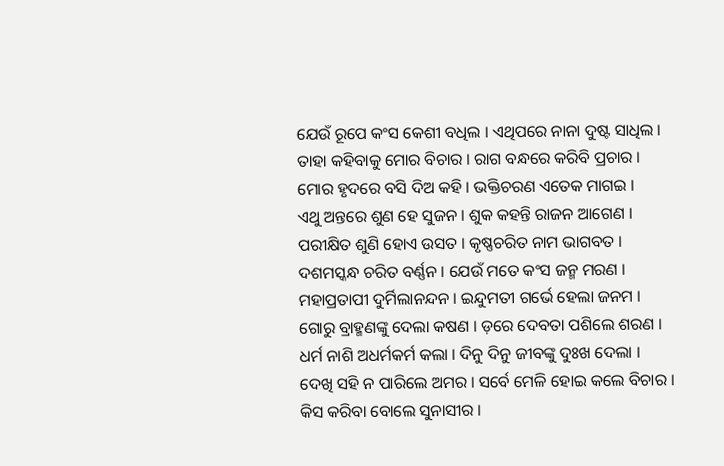ଯେଉଁ ରୂପେ କଂସ କେଶୀ ବଧିଲ । ଏଥିପରେ ନାନା ଦୁଷ୍ଟ ସାଧିଲ ।
ତାହା କହିବାକୁ ମୋର ବିଚାର । ରାଗ ବନ୍ଧରେ କରିବି ପ୍ରଚାର ।
ମୋର ହୃଦରେ ବସି ଦିଅ କହି । ଭକ୍ତିଚରଣ ଏତେକ ମାଗଇ ।
ଏଥୁ ଅନ୍ତରେ ଶୁଣ ହେ ସୁଜନ । ଶୁକ କହନ୍ତି ରାଜନ ଆଗେଣ ।
ପରୀକ୍ଷିତ ଶୁଣି ହୋଏ ଉସତ । କୃଷ୍ଣଚରିତ ନାମ ଭାଗବତ ।
ଦଶମସ୍କନ୍ଧ ଚରିତ ବର୍ଣ୍ଣନ । ଯେଉଁ ମତେ କଂସ ଜନ୍ମ ମରଣ ।
ମହାପ୍ରତାପୀ ଦୁର୍ମିଲାନନ୍ଦନ । ଇନ୍ଦୁମତୀ ଗର୍ଭେ ହେଲା ଜନମ ।
ଗୋରୁ ବ୍ରାହ୍ମଣଙ୍କୁ ଦେଲା କଷଣ । ଡ଼ରେ ଦେବତା ପଶିଲେ ଶରଣ ।
ଧର୍ମ ନାଶି ଅଧର୍ମକର୍ମ କଲା । ଦିନୁ ଦିନୁ ଜୀବଙ୍କୁ ଦୁଃଖ ଦେଲା ।
ଦେଖି ସହି ନ ପାରିଲେ ଅମର । ସର୍ବେ ମେଳି ହୋଇ କଲେ ବିଚାର ।
କିସ କରିବା ବୋଲେ ସୁନାସୀର ।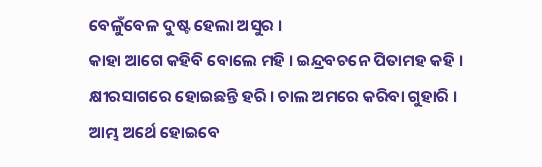ବେଳୁଁବେଳ ଦୁଷ୍ଟ ହେଲା ଅସୁର ।
କାହା ଆଗେ କହିବି ବୋଲେ ମହି । ଇନ୍ଦ୍ରବଚନେ ପିତାମହ କହି ।
କ୍ଷୀରସାଗରେ ହୋଇଛନ୍ତି ହରି । ଚାଲ ଅମରେ କରିବା ଗୁହାରି ।
ଆମ୍ଭ ଅର୍ଥେ ହୋଇବେ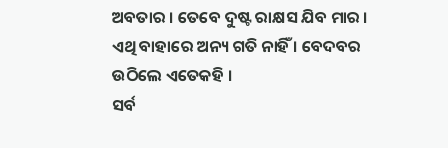ଅବତାର । ତେବେ ଦୁଷ୍ଟ ରାକ୍ଷସ ଯିବ ମାର ।
ଏଥି ବାହାରେ ଅନ୍ୟ ଗତି ନାହିଁ । ବେଦବର ଉଠିଲେ ଏତେକହି ।
ସର୍ବ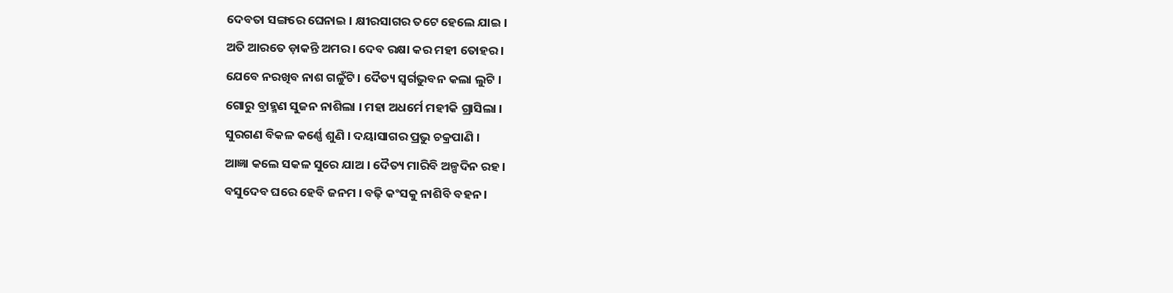ଦେବତା ସଙ୍ଗରେ ଘେନାଇ । କ୍ଷୀରସାଗର ତଟେ ହେଲେ ଯାଇ ।
ଅତି ଆରତେ ଡ଼ାକନ୍ତି ଅମର । ଦେବ ରକ୍ଷା କର ମହୀ ତୋହର ।
ଯେବେ ନରଖିବ ନାଶ ଗଳୁଁଟି । ଦୈତ୍ୟ ସ୍ବର୍ଗଭୁବନ କଲା ଲୁଟି ।
ଗୋରୁ ବ୍ରାହ୍ମଣ ସୁଜନ ନାଶିଲା । ମହା ଅଧର୍ମେ ମହୀକି ଗ୍ରାସିଲା ।
ସୁରଗଣ ବିକଳ କର୍ଣ୍ଣେ ଶୁଣି । ଦୟାସାଗର ପ୍ରଭୁ ଚକ୍ରପାଣି ।
ଆଜ୍ଞା କଲେ ସକଳ ସୁରେ ଯାଅ । ଦୈତ୍ୟ ମାରିବି ଅଳ୍ପଦିନ ରହ ।
ବସୁଦେବ ଘରେ ହେବି ଜନମ । ବଢ଼ି କଂସକୁ ନାଶିବି ବହନ ।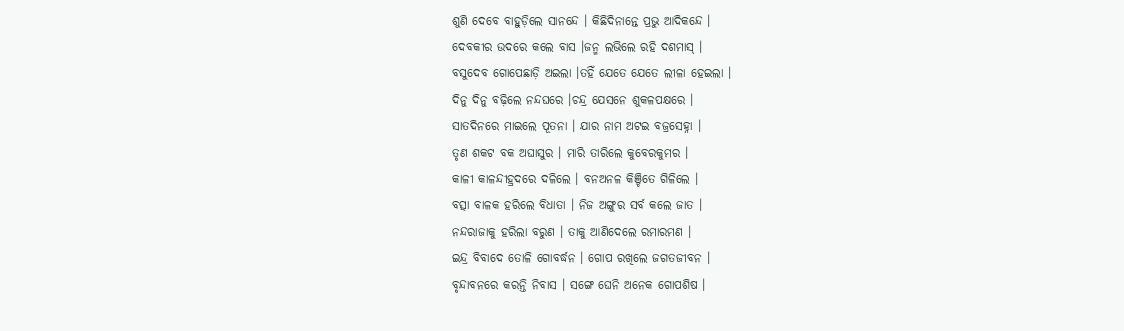ଶୁଣି ଦେବେ ବାହୁଡ଼ିଲେ ସାନନ୍ଦେ । କିଛିଦିନାନ୍ତେ ପ୍ରଭୁ ଆଦିକନ୍ଦେ ।
ଦେବକୀର ଉଦରେ କଲେ ବାସ ।ଜନ୍ମ ଲଭିଲେ ରହି ଦଶମାସ୍ ।
ବସୁଦେବ ଗୋପେଛାଡ଼ି ଅଇଲା ।ତହିଁ ଯେତେ ଯେତେ ଲୀଳା ହେଇଲା ।
ଦିନୁ ଦିନୁ ବଢ଼ିଲେ ନନ୍ଦଘରେ ।ଚନ୍ଦ୍ର ଯେସନେ ଶୁକଳପକ୍ଷରେ ।
ସାତଦିନରେ ମାଇଲେ ପୂତନା । ଯାର ନାମ ଅଟଇ ବଜ୍ରସେହ୍ନା ।
ତୃଣ ଶକଟ ବକ ଅଘାସୁର । ମାରି ତାରିଲେ କୁବେରକୁମର ।
କାଳୀ କାଳନ୍ଦୀହ୍ରଦରେ ଦଳିଲେ । ବନଅନଳ କିଞ୍ଚିତେ ଗିଳିଲେ ।
ବତ୍ସା ବାଳକ ହରିଲେ ବିଧାତା । ନିଜ ଅଙ୍ଗୁର ସର୍ବ କଲେ ଜାତ ।
ନନ୍ଦରାଜାକୁ ହରିଲା ବରୁଣ । ତାକୁ ଆଣିଦେଲେ ରମାରମଣ ।
ଇନ୍ଦ୍ର ବିବାଦେ ତୋଳି ଗୋବର୍ଦ୍ଧନ । ଗୋପ ରଖିଲେ ଜଗତଜୀବନ ।
ବୃନ୍ଦାବନରେ କରନ୍ତି ନିବାସ । ସଙ୍ଗେ ଘେନି ଅନେକ ଗୋପଶିଷ ।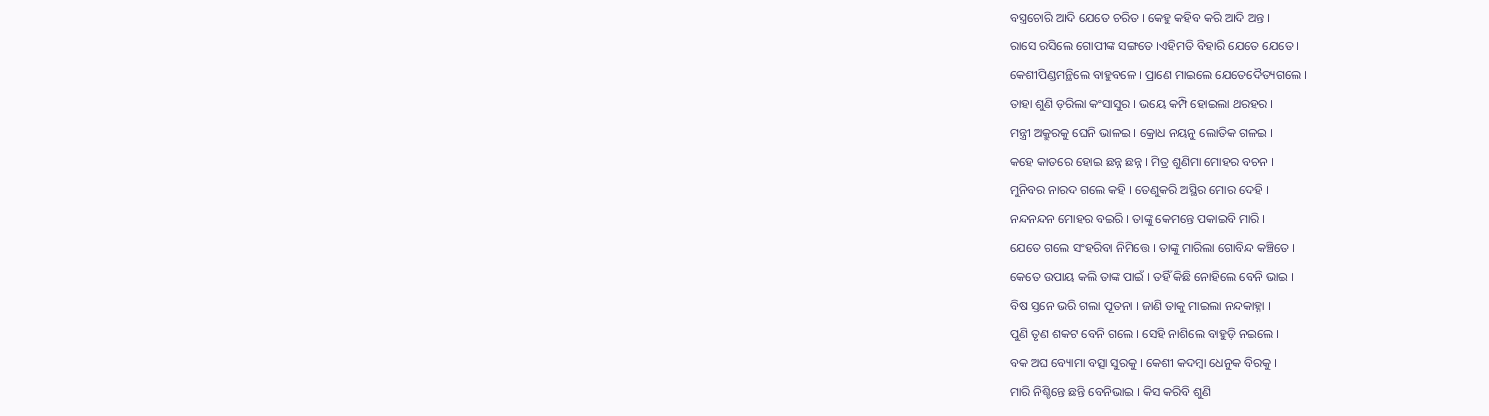ବସ୍ତ୍ରଚୋରି ଆଦି ଯେତେ ଚରିତ । କେହୁ କହିବ କରି ଆଦି ଅନ୍ତ ।
ରାସେ ରସିଲେ ଗୋପୀଙ୍କ ସଙ୍ଗତେ ।ଏହିମତି ବିହାରି ଯେତେ ଯେତେ ।
କେଶୀପିଣ୍ଡମନ୍ଥିଲେ ବାହୁବଳେ । ପ୍ରାଣେ ମାଇଲେ ଯେତେଦୈତ୍ୟଗଲେ ।
ତାହା ଶୁଣି ଡ଼ରିଲା କଂସାସୁର । ଭୟେ କମ୍ପି ହୋଇଲା ଥରହର ।
ମନ୍ତ୍ରୀ ଅକ୍ରୁରକୁ ଘେନି ଭାଳଇ । କ୍ରୋଧ ନୟନୁ ଲୋତିକ ଗଳଇ ।
କହେ କାତରେ ହୋଇ ଛନ୍ନ ଛନ୍ନ । ମିତ୍ର ଶୁଣିମା ମୋହର ବଚନ ।
ମୁନିବର ନାରଦ ଗଲେ କହି । ତେଣୁକରି ଅସ୍ଥିର ମୋର ଦେହି ।
ନନ୍ଦନନ୍ଦନ ମୋହର ବଇରି । ତାଙ୍କୁ କେମନ୍ତେ ପକାଇବି ମାରି ।
ଯେତେ ଗଲେ ସଂହରିବା ନିମିତ୍ତେ । ତାଙ୍କୁ ମାରିଲା ଗୋବିନ୍ଦ କଞ୍ଚିତେ ।
କେତେ ଉପାୟ କଲି ତାଙ୍କ ପାଇଁ । ତହିଁ କିଛି ନୋହିଲେ ବେନି ଭାଇ ।
ବିଷ ସ୍ତନେ ଭରି ଗଲା ପୂତନା । ଜାଣି ତାକୁ ମାଇଲା ନନ୍ଦକାହ୍ନା ।
ପୁଣି ତୃଣ ଶକଟ ବେନି ଗଲେ । ସେହି ନାଶିଲେ ବାହୁଡ଼ି ନଇଲେ ।
ବକ ଅଘ ବ୍ୟୋମା ବତ୍ସା ସୁରକୁ । କେଶୀ କଦମ୍ବା ଧେନୁକ ବିରକୁ ।
ମାରି ନିଶ୍ଚିନ୍ତେ ଛନ୍ତି ବେନିଭାଇ । କିସ କରିବି ଶୁଣି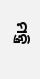ମନ୍ତ୍ରି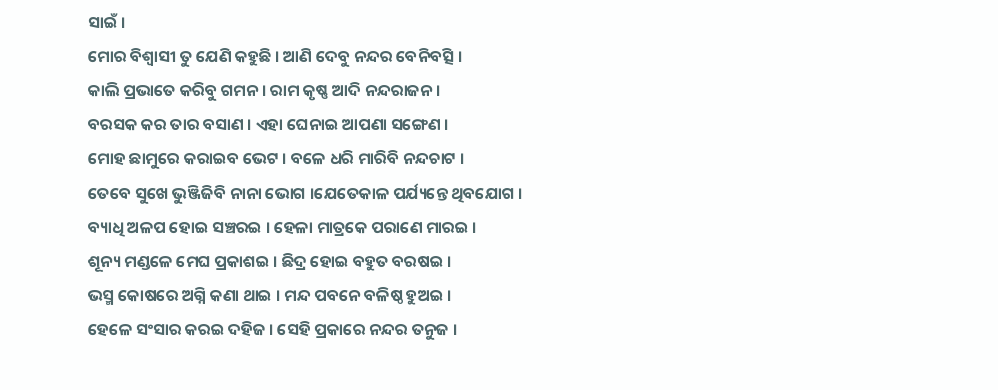ସାଇଁ ।
ମୋର ବିଶ୍ବାସୀ ତୁ ଯେଣି କହୁଛି । ଆଣି ଦେବୁ ନନ୍ଦର ବେନିବତ୍ସି ।
କାଲି ପ୍ରଭାତେ କରିବୁ ଗମନ । ରାମ କୃଷ୍ଣ ଆଦି ନନ୍ଦରାଜନ ।
ବରସକ କର ତାର ବସାଣ । ଏହା ଘେନାଇ ଆପଣା ସଙ୍ଗେଣ ।
ମୋହ ଛାମୁରେ କରାଇବ ଭେଟ । ବଳେ ଧରି ମାରିବି ନନ୍ଦଚାଟ ।
ତେବେ ସୁଖେ ଭୁଞ୍ଜିଜିବି ନାନା ଭୋଗ ।ଯେତେକାଳ ପର୍ଯ୍ୟନ୍ତେ ଥିବଯୋଗ ।
ବ୍ୟାଧି ଅଳପ ହୋଇ ସଞ୍ଚରଇ । ହେଳା ମାତ୍ରକେ ପରାଣେ ମାରଇ ।
ଶୂନ୍ୟ ମଣ୍ଡଳେ ମେଘ ପ୍ରକାଶଇ । ଛିଦ୍ର ହୋଇ ବହୁତ ବରଷଇ ।
ଭସ୍ମ କୋଷରେ ଅଗ୍ନି କଣା ଥାଇ । ମନ୍ଦ ପବନେ ବଳିଷ୍ଠ ହୁଅଇ ।
ହେଳେ ସଂସାର କରଇ ଦହିଜ । ସେହି ପ୍ରକାରେ ନନ୍ଦର ତନୁଜ ।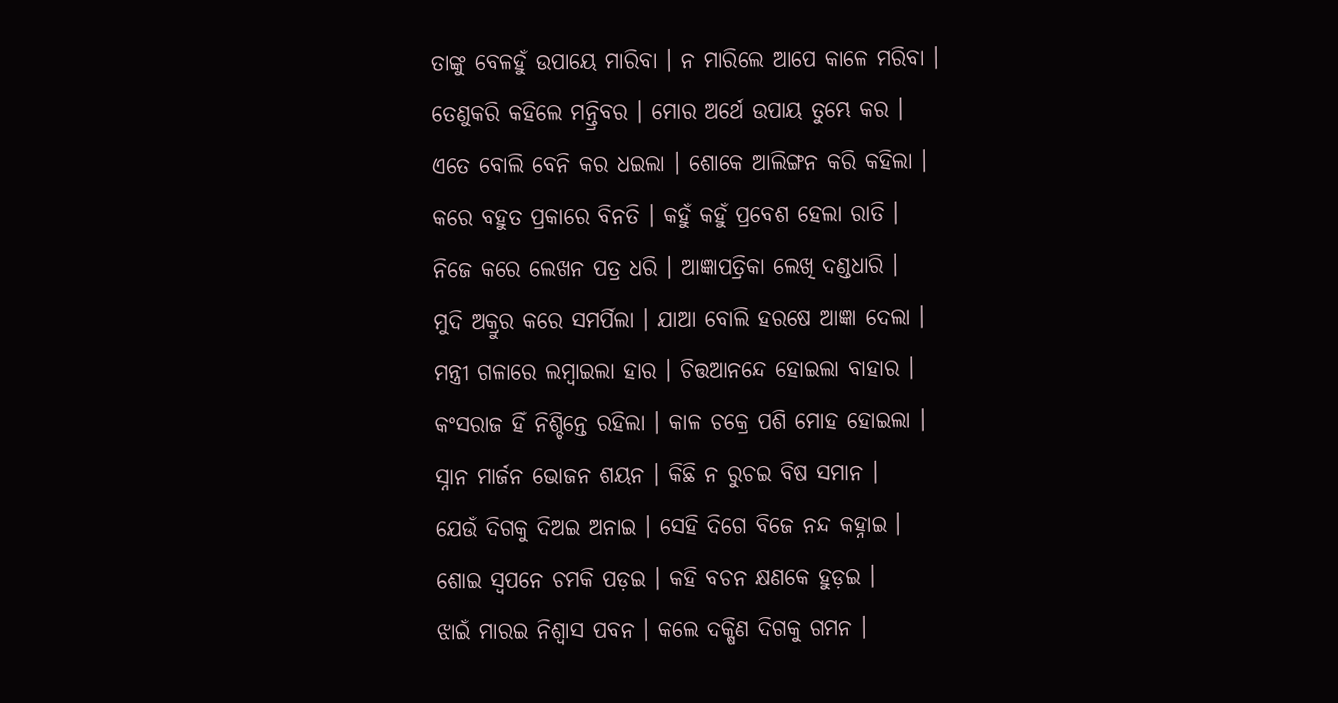ତାଙ୍କୁ ବେଳହୁଁ ଉପାୟେ ମାରିବା । ନ ମାରିଲେ ଆପେ କାଳେ ମରିବା ।
ତେଣୁକରି କହିଲେ ମନ୍ତ୍ରିବର । ମୋର ଅର୍ଥେ ଉପାୟ ତୁମ୍ଭେ କର ।
ଏତେ ବୋଲି ବେନି କର ଧଇଲା । ଶୋକେ ଆଲିଙ୍ଗନ କରି କହିଲା ।
କରେ ବହୁତ ପ୍ରକାରେ ବିନତି । କହୁଁ କହୁଁ ପ୍ରବେଶ ହେଲା ରାତି ।
ନିଜେ କରେ ଲେଖନ ପତ୍ର ଧରି । ଆଜ୍ଞାପତ୍ରିକା ଲେଖି ଦଣ୍ଡଧାରି ।
ମୁଦି ଅକ୍ରୁର କରେ ସମର୍ପିଲା । ଯାଆ ବୋଲି ହରଷେ ଆଜ୍ଞା ଦେଲା ।
ମନ୍ତ୍ରୀ ଗଳାରେ ଲମ୍ବାଇଲା ହାର । ଚିତ୍ତଆନନ୍ଦେ ହୋଇଲା ବାହାର ।
କଂସରାଜ ହିଁ ନିଶ୍ଚିନ୍ତେ ରହିଲା । କାଳ ଚକ୍ରେ ପଶି ମୋହ ହୋଇଲା ।
ସ୍ନାନ ମାର୍ଜନ ଭୋଜନ ଶୟନ । କିଛି ନ ରୁଚଇ ବିଷ ସମାନ ।
ଯେଉଁ ଦିଗକୁ ଦିଅଇ ଅନାଇ । ସେହି ଦିଗେ ବିଜେ ନନ୍ଦ କହ୍ନାଇ ।
ଶୋଇ ସ୍ବପନେ ଚମକି ପଡ଼ଇ । କହି ବଚନ କ୍ଷଣକେ ହୁଡ଼ଇ ।
ଝାଇଁ ମାରଇ ନିଶ୍ବାସ ପବନ । କଲେ ଦକ୍ଷିଣ ଦିଗକୁ ଗମନ ।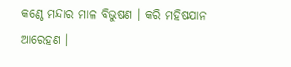କଣ୍ଠେ ମନ୍ଦାର ମାଳ ବିଭୁଷଣ । କରି ମହିଷଯାନ ଆରେହଣ ।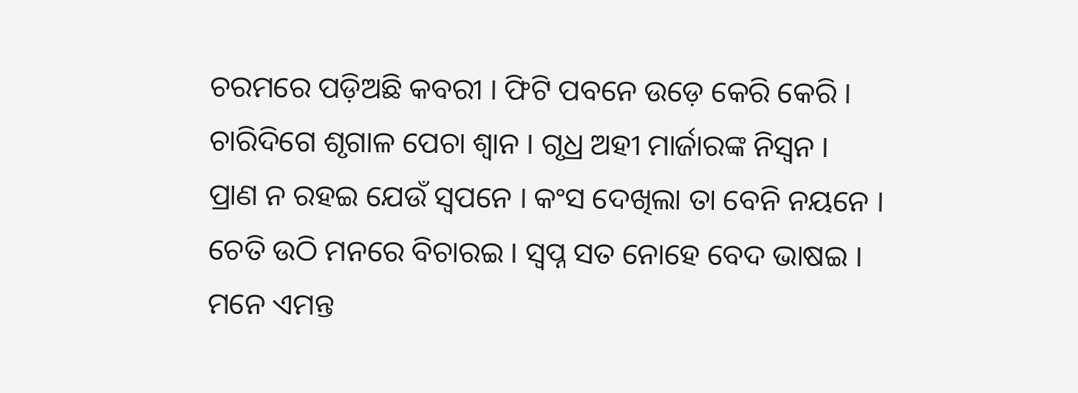ଚରମରେ ପଡ଼ିଅଛି କବରୀ । ଫିଟି ପବନେ ଉଡ଼େ କେରି କେରି ।
ଚାରିଦିଗେ ଶୃଗାଳ ପେଚା ଶ୍ବାନ । ଗୃଧ୍ର ଅହୀ ମାର୍ଜାରଙ୍କ ନିସ୍ବନ ।
ପ୍ରାଣ ନ ରହଇ ଯେଉଁ ସ୍ବପନେ । କଂସ ଦେଖିଲା ତା ବେନି ନୟନେ ।
ଚେତି ଉଠି ମନରେ ବିଚାରଇ । ସ୍ବପ୍ନ ସତ ନୋହେ ବେଦ ଭାଷଇ ।
ମନେ ଏମନ୍ତ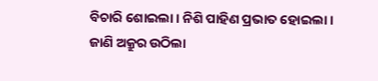ବିଚାରି ଶୋଇଲା । ନିଶି ପାହିଣ ପ୍ରଭାତ ହୋଇଲା ।
ଜାଣି ଅକ୍ରୁର ଉଠିଲା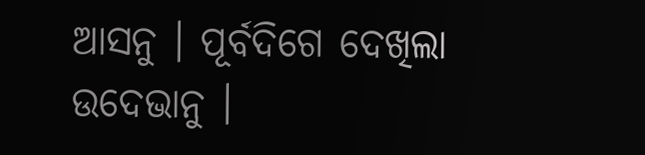ଆସନୁ । ପୂର୍ବଦିଗେ ଦେଖିଲା ଉଦେଭାନୁ ।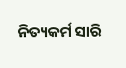ନିତ୍ୟକର୍ମ ସାରି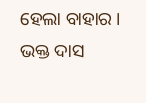ହେଲା ବାହାର । ଭକ୍ତ ଦାସ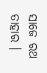ସାଜେ ରଥ ତାହାର ।